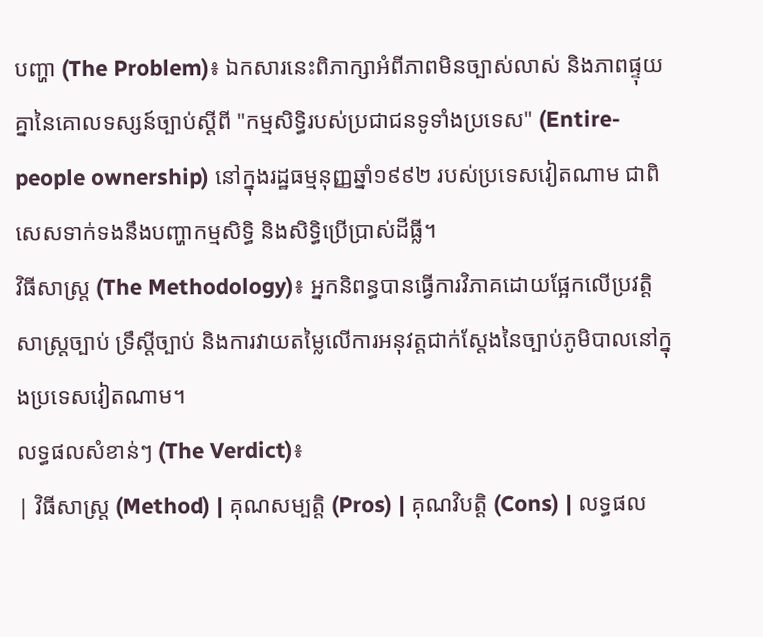បញ្ហា (The Problem)៖ ឯកសារនេះពិភាក្សាអំពីភាពមិនច្បាស់លាស់ និងភាពផ្ទុយគ្នានៃគោលទស្សន៍ច្បាប់ស្តីពី "កម្មសិទ្ធិរបស់ប្រជាជនទូទាំងប្រទេស" (Entire-people ownership) នៅក្នុងរដ្ឋធម្មនុញ្ញឆ្នាំ១៩៩២ របស់ប្រទេសវៀតណាម ជាពិសេសទាក់ទងនឹងបញ្ហាកម្មសិទ្ធិ និងសិទ្ធិប្រើប្រាស់ដីធ្លី។
វិធីសាស្ត្រ (The Methodology)៖ អ្នកនិពន្ធបានធ្វើការវិភាគដោយផ្អែកលើប្រវត្តិសាស្រ្តច្បាប់ ទ្រឹស្តីច្បាប់ និងការវាយតម្លៃលើការអនុវត្តជាក់ស្តែងនៃច្បាប់ភូមិបាលនៅក្នុងប្រទេសវៀតណាម។
លទ្ធផលសំខាន់ៗ (The Verdict)៖
| វិធីសាស្ត្រ (Method) | គុណសម្បត្តិ (Pros) | គុណវិបត្តិ (Cons) | លទ្ធផល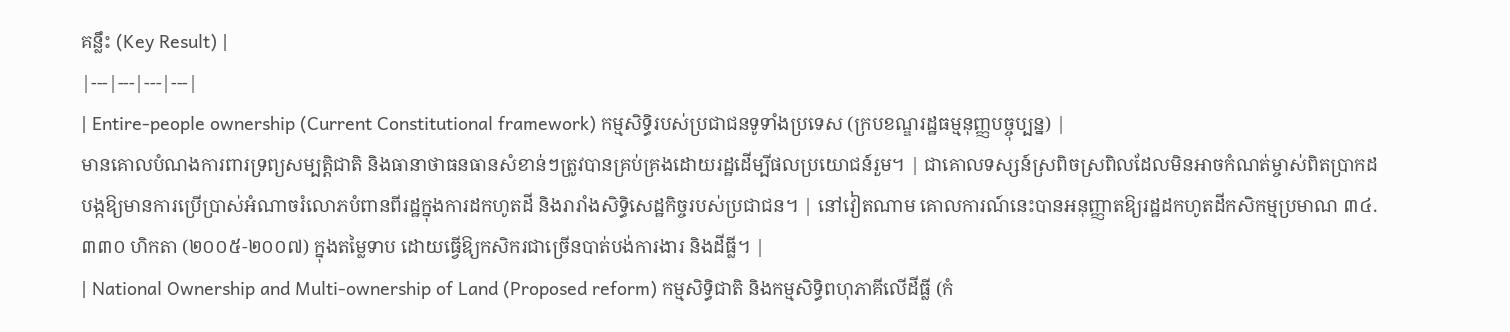គន្លឹះ (Key Result) |
|---|---|---|---|
| Entire-people ownership (Current Constitutional framework) កម្មសិទ្ធិរបស់ប្រជាជនទូទាំងប្រទេស (ក្របខណ្ឌរដ្ឋធម្មនុញ្ញបច្ចុប្បន្ន) |
មានគោលបំណងការពារទ្រព្យសម្បត្តិជាតិ និងធានាថាធនធានសំខាន់ៗត្រូវបានគ្រប់គ្រងដោយរដ្ឋដើម្បីផលប្រយោជន៍រួម។ | ជាគោលទស្សន៍ស្រពិចស្រពិលដែលមិនអាចកំណត់ម្ចាស់ពិតប្រាកដ បង្កឱ្យមានការប្រើប្រាស់អំណាចរំលោភបំពានពីរដ្ឋក្នុងការដកហូតដី និងរារាំងសិទ្ធិសេដ្ឋកិច្ចរបស់ប្រជាជន។ | នៅវៀតណាម គោលការណ៍នេះបានអនុញ្ញាតឱ្យរដ្ឋដកហូតដីកសិកម្មប្រមាណ ៣៤.៣៣០ ហិកតា (២០០៥-២០០៧) ក្នុងតម្លៃទាប ដោយធ្វើឱ្យកសិករជាច្រើនបាត់បង់ការងារ និងដីធ្លី។ |
| National Ownership and Multi-ownership of Land (Proposed reform) កម្មសិទ្ធិជាតិ និងកម្មសិទ្ធិពហុភាគីលើដីធ្លី (កំ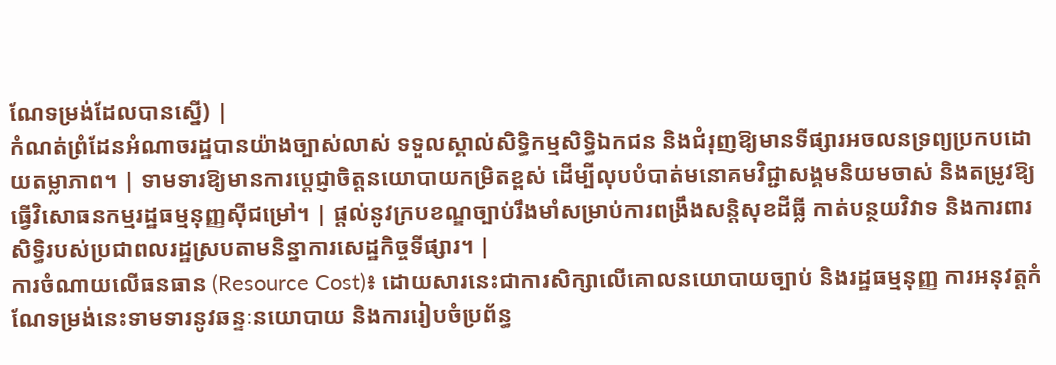ណែទម្រង់ដែលបានស្នើ) |
កំណត់ព្រំដែនអំណាចរដ្ឋបានយ៉ាងច្បាស់លាស់ ទទួលស្គាល់សិទ្ធិកម្មសិទ្ធិឯកជន និងជំរុញឱ្យមានទីផ្សារអចលនទ្រព្យប្រកបដោយតម្លាភាព។ | ទាមទារឱ្យមានការប្តេជ្ញាចិត្តនយោបាយកម្រិតខ្ពស់ ដើម្បីលុបបំបាត់មនោគមវិជ្ជាសង្គមនិយមចាស់ និងតម្រូវឱ្យធ្វើវិសោធនកម្មរដ្ឋធម្មនុញ្ញស៊ីជម្រៅ។ | ផ្តល់នូវក្របខណ្ឌច្បាប់រឹងមាំសម្រាប់ការពង្រឹងសន្តិសុខដីធ្លី កាត់បន្ថយវិវាទ និងការពារសិទ្ធិរបស់ប្រជាពលរដ្ឋស្របតាមនិន្នាការសេដ្ឋកិច្ចទីផ្សារ។ |
ការចំណាយលើធនធាន (Resource Cost)៖ ដោយសារនេះជាការសិក្សាលើគោលនយោបាយច្បាប់ និងរដ្ឋធម្មនុញ្ញ ការអនុវត្តកំណែទម្រង់នេះទាមទារនូវឆន្ទៈនយោបាយ និងការរៀបចំប្រព័ន្ធ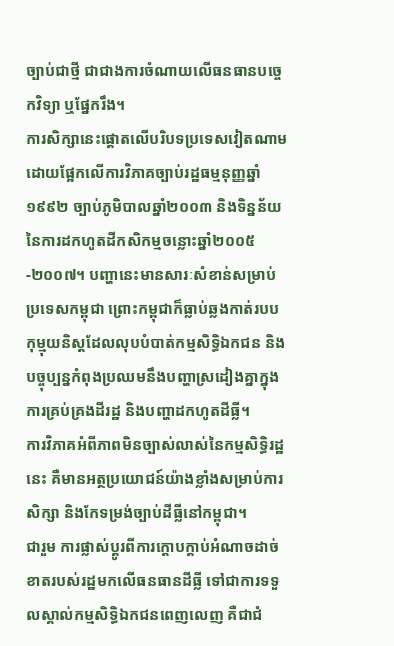ច្បាប់ជាថ្មី ជាជាងការចំណាយលើធនធានបច្ចេកវិទ្យា ឬផ្នែករឹង។
ការសិក្សានេះផ្តោតលើបរិបទប្រទេសវៀតណាម ដោយផ្អែកលើការវិភាគច្បាប់រដ្ឋធម្មនុញ្ញឆ្នាំ១៩៩២ ច្បាប់ភូមិបាលឆ្នាំ២០០៣ និងទិន្នន័យនៃការដកហូតដីកសិកម្មចន្លោះឆ្នាំ២០០៥-២០០៧។ បញ្ហានេះមានសារៈសំខាន់សម្រាប់ប្រទេសកម្ពុជា ព្រោះកម្ពុជាក៏ធ្លាប់ឆ្លងកាត់របបកុម្មុយនិស្តដែលលុបបំបាត់កម្មសិទ្ធិឯកជន និងបច្ចុប្បន្នកំពុងប្រឈមនឹងបញ្ហាស្រដៀងគ្នាក្នុងការគ្រប់គ្រងដីរដ្ឋ និងបញ្ហាដកហូតដីធ្លី។
ការវិភាគអំពីភាពមិនច្បាស់លាស់នៃកម្មសិទ្ធិរដ្ឋនេះ គឺមានអត្ថប្រយោជន៍យ៉ាងខ្លាំងសម្រាប់ការសិក្សា និងកែទម្រង់ច្បាប់ដីធ្លីនៅកម្ពុជា។
ជារួម ការផ្លាស់ប្តូរពីការក្តោបក្តាប់អំណាចដាច់ខាតរបស់រដ្ឋមកលើធនធានដីធ្លី ទៅជាការទទួលស្គាល់កម្មសិទ្ធិឯកជនពេញលេញ គឺជាជំ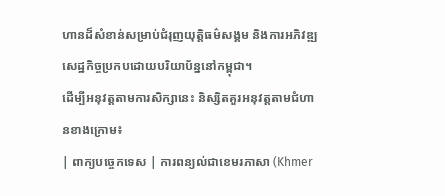ហានដ៏សំខាន់សម្រាប់ជំរុញយុត្តិធម៌សង្គម និងការអភិវឌ្ឍសេដ្ឋកិច្ចប្រកបដោយបរិយាប័ន្ននៅកម្ពុជា។
ដើម្បីអនុវត្តតាមការសិក្សានេះ និស្សិតគួរអនុវត្តតាមជំហានខាងក្រោម៖
| ពាក្យបច្ចេកទេស | ការពន្យល់ជាខេមរភាសា (Khmer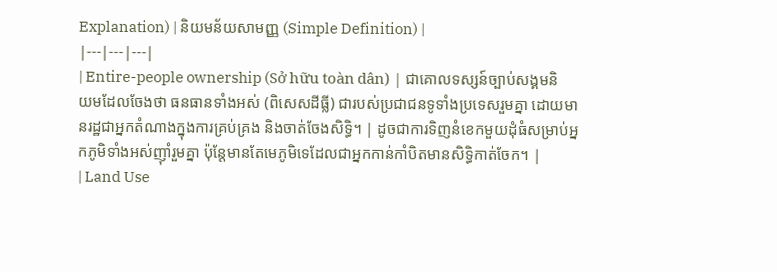Explanation) | និយមន័យសាមញ្ញ (Simple Definition) |
|---|---|---|
| Entire-people ownership (Sở hữu toàn dân) | ជាគោលទស្សន៍ច្បាប់សង្គមនិយមដែលចែងថា ធនធានទាំងអស់ (ពិសេសដីធ្លី) ជារបស់ប្រជាជនទូទាំងប្រទេសរួមគ្នា ដោយមានរដ្ឋជាអ្នកតំណាងក្នុងការគ្រប់គ្រង និងចាត់ចែងសិទ្ធិ។ | ដូចជាការទិញនំខេកមួយដុំធំសម្រាប់អ្នកភូមិទាំងអស់ញ៉ាំរួមគ្នា ប៉ុន្តែមានតែមេភូមិទេដែលជាអ្នកកាន់កាំបិតមានសិទ្ធិកាត់ចែក។ |
| Land Use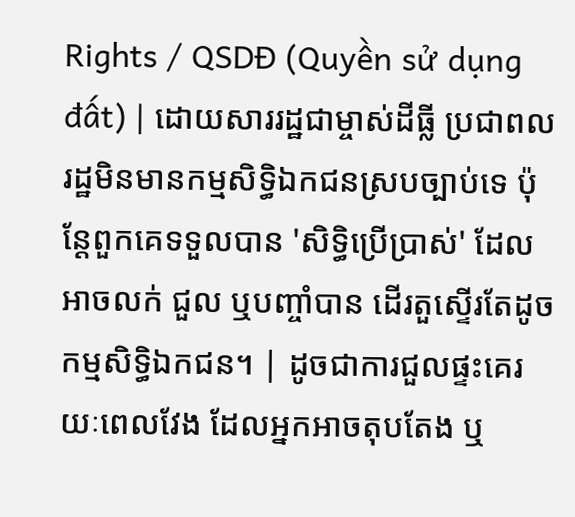Rights / QSDĐ (Quyền sử dụng đất) | ដោយសាររដ្ឋជាម្ចាស់ដីធ្លី ប្រជាពលរដ្ឋមិនមានកម្មសិទ្ធិឯកជនស្របច្បាប់ទេ ប៉ុន្តែពួកគេទទួលបាន 'សិទ្ធិប្រើប្រាស់' ដែលអាចលក់ ជួល ឬបញ្ចាំបាន ដើរតួស្ទើរតែដូចកម្មសិទ្ធិឯកជន។ | ដូចជាការជួលផ្ទះគេរយៈពេលវែង ដែលអ្នកអាចតុបតែង ឬ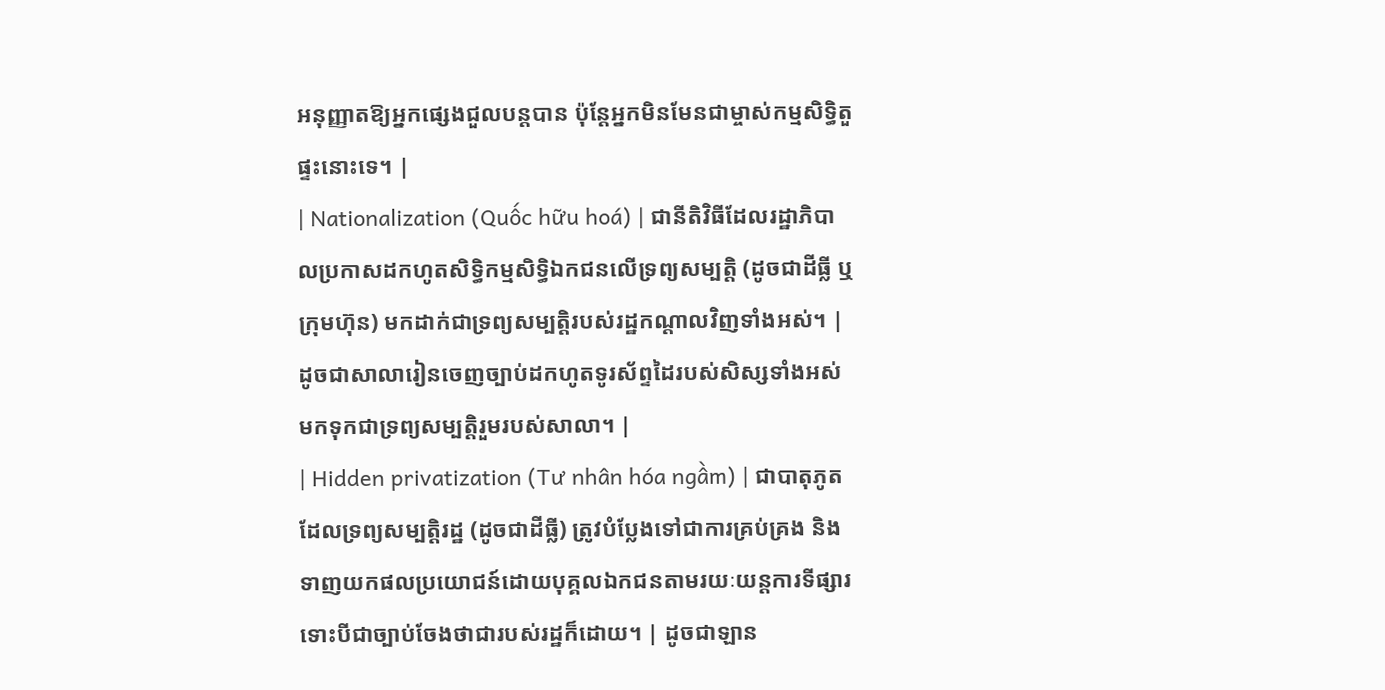អនុញ្ញាតឱ្យអ្នកផ្សេងជួលបន្តបាន ប៉ុន្តែអ្នកមិនមែនជាម្ចាស់កម្មសិទ្ធិតួផ្ទះនោះទេ។ |
| Nationalization (Quốc hữu hoá) | ជានីតិវិធីដែលរដ្ឋាភិបាលប្រកាសដកហូតសិទ្ធិកម្មសិទ្ធិឯកជនលើទ្រព្យសម្បត្តិ (ដូចជាដីធ្លី ឬក្រុមហ៊ុន) មកដាក់ជាទ្រព្យសម្បត្តិរបស់រដ្ឋកណ្តាលវិញទាំងអស់។ | ដូចជាសាលារៀនចេញច្បាប់ដកហូតទូរស័ព្ទដៃរបស់សិស្សទាំងអស់ មកទុកជាទ្រព្យសម្បត្តិរួមរបស់សាលា។ |
| Hidden privatization (Tư nhân hóa ngầm) | ជាបាតុភូតដែលទ្រព្យសម្បត្តិរដ្ឋ (ដូចជាដីធ្លី) ត្រូវបំប្លែងទៅជាការគ្រប់គ្រង និងទាញយកផលប្រយោជន៍ដោយបុគ្គលឯកជនតាមរយៈយន្តការទីផ្សារ ទោះបីជាច្បាប់ចែងថាជារបស់រដ្ឋក៏ដោយ។ | ដូចជាឡាន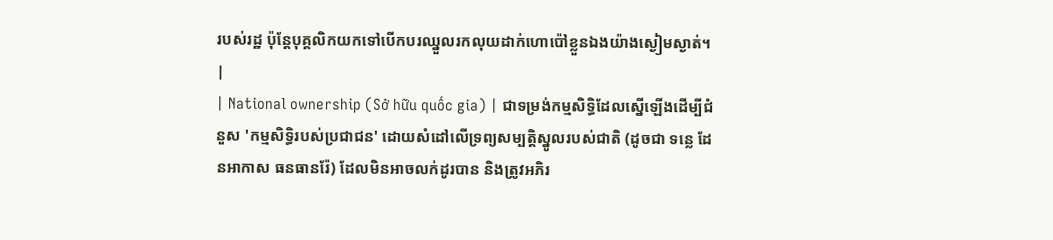របស់រដ្ឋ ប៉ុន្តែបុគ្គលិកយកទៅបើកបរឈ្នួលរកលុយដាក់ហោប៉ៅខ្លួនឯងយ៉ាងស្ងៀមស្ងាត់។ |
| National ownership (Sở hữu quốc gia) | ជាទម្រង់កម្មសិទ្ធិដែលស្នើឡើងដើម្បីជំនួស 'កម្មសិទ្ធិរបស់ប្រជាជន' ដោយសំដៅលើទ្រព្យសម្បត្តិស្នូលរបស់ជាតិ (ដូចជា ទន្លេ ដែនអាកាស ធនធានរ៉ែ) ដែលមិនអាចលក់ដូរបាន និងត្រូវអភិរ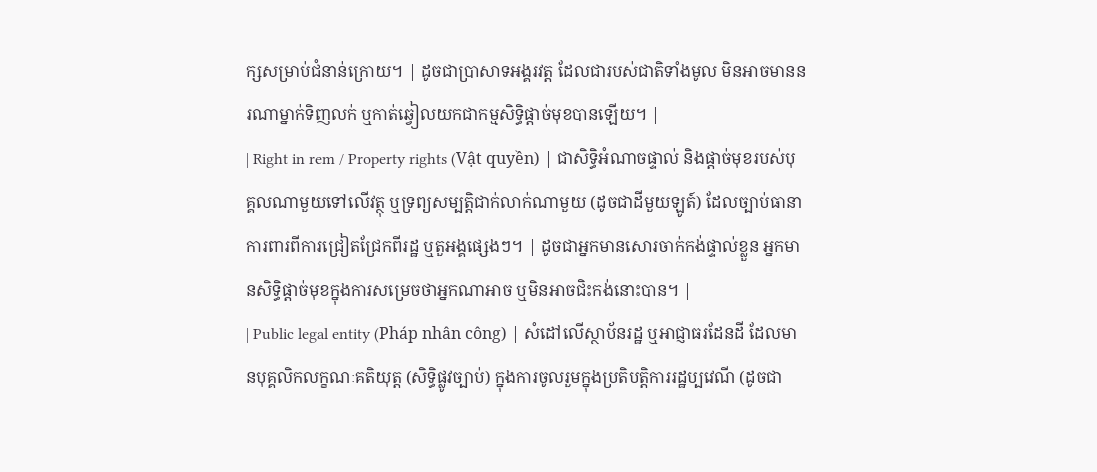ក្សសម្រាប់ជំនាន់ក្រោយ។ | ដូចជាប្រាសាទអង្គរវត្ត ដែលជារបស់ជាតិទាំងមូល មិនអាចមាននរណាម្នាក់ទិញលក់ ឬកាត់ឆ្វៀលយកជាកម្មសិទ្ធិផ្តាច់មុខបានឡើយ។ |
| Right in rem / Property rights (Vật quyền) | ជាសិទ្ធិអំណាចផ្ទាល់ និងផ្តាច់មុខរបស់បុគ្គលណាមួយទៅលើវត្ថុ ឬទ្រព្យសម្បត្តិជាក់លាក់ណាមួយ (ដូចជាដីមួយឡូត៍) ដែលច្បាប់ធានាការពារពីការជ្រៀតជ្រែកពីរដ្ឋ ឬតួអង្គផ្សេងៗ។ | ដូចជាអ្នកមានសោរចាក់កង់ផ្ទាល់ខ្លួន អ្នកមានសិទ្ធិផ្តាច់មុខក្នុងការសម្រេចថាអ្នកណាអាច ឬមិនអាចជិះកង់នោះបាន។ |
| Public legal entity (Pháp nhân công) | សំដៅលើស្ថាប័នរដ្ឋ ឬអាជ្ញាធរដែនដី ដែលមានបុគ្គលិកលក្ខណៈគតិយុត្ត (សិទ្ធិផ្លូវច្បាប់) ក្នុងការចូលរួមក្នុងប្រតិបត្តិការរដ្ឋប្បវេណី (ដូចជា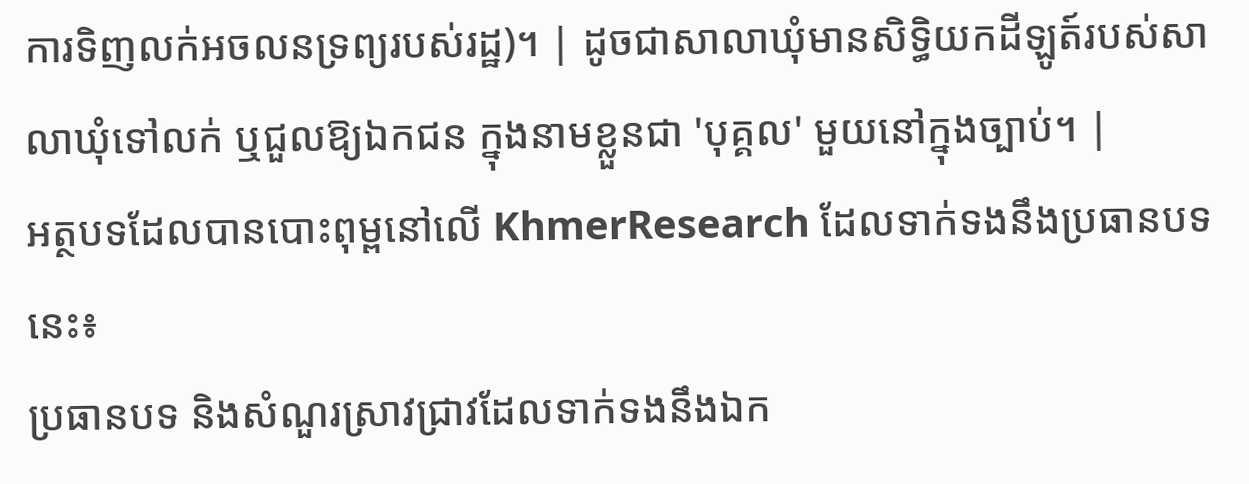ការទិញលក់អចលនទ្រព្យរបស់រដ្ឋ)។ | ដូចជាសាលាឃុំមានសិទ្ធិយកដីឡូត៍របស់សាលាឃុំទៅលក់ ឬជួលឱ្យឯកជន ក្នុងនាមខ្លួនជា 'បុគ្គល' មួយនៅក្នុងច្បាប់។ |
អត្ថបទដែលបានបោះពុម្ពនៅលើ KhmerResearch ដែលទាក់ទងនឹងប្រធានបទនេះ៖
ប្រធានបទ និងសំណួរស្រាវជ្រាវដែលទាក់ទងនឹងឯក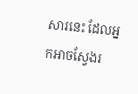សារនេះ ដែលអ្នកអាចស្វែងរ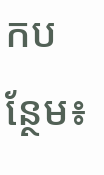កបន្ថែម៖